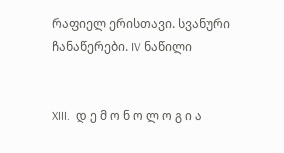რაფიელ ერისთავი. სვანური ჩანაწერები. IV ნაწილი


XIII.  დ ე მ ო ნ ო ლ ო გ ი ა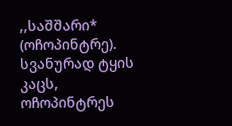,,საშშარი* (ოჩოპინტრე). სვანურად ტყის კაცს, ოჩოპინტრეს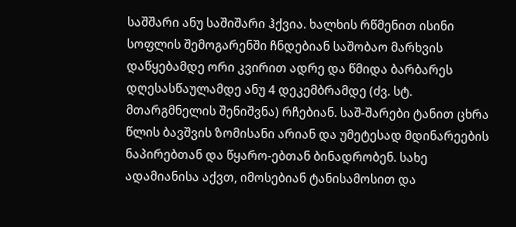საშშარი ანუ საშიშარი ჰქვია. ხალხის რწმენით ისინი სოფლის შემოგარენში ჩნდებიან საშობაო მარხვის დაწყებამდე ორი კვირით ადრე და წმიდა ბარბარეს დღესასწაულამდე ანუ 4 დეკემბრამდე (ძვ. სტ. მთარგმნელის შენიშვნა) რჩებიან. საშ-შარები ტანით ცხრა წლის ბავშვის ზომისანი არიან და უმეტესად მდინარეების ნაპირებთან და წყარო-ებთან ბინადრობენ. სახე ადამიანისა აქვთ, იმოსებიან ტანისამოსით და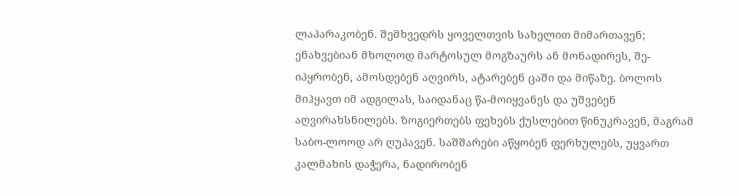ლაპარაკობენ. შემხვედრს ყოველთვის სახელით მიმართავენ; ენახვებიან მხოლოდ მარტოსულ მოგზაურს ან მონადირეს, შე-იპყრობენ, ამოსდებენ აღვირს, ატარებენ ცაში და მიწაზე. ბოლოს მიჰყავთ იმ ადგილას, საიდანაც წა-მოიყვანეს და უშვებენ აღვირახსნილებს. ზოგიერთებს ფეხებს ქუსლებით წინუკრავენ, მაგრამ საბო-ლოოდ არ ღუპავენ. საშშარები აწყობენ ფერხულებს, უყვართ კალმახის დაჭერა, ნადირობენ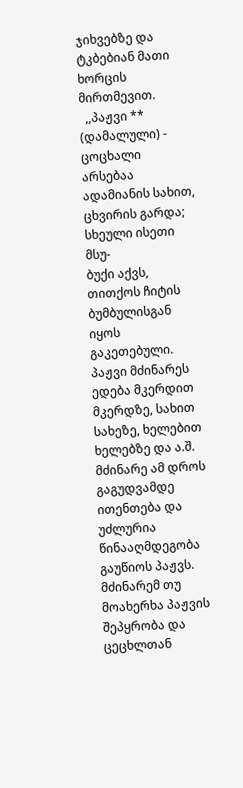ჯიხვებზე და ტკბებიან მათი ხორცის მირთმევით.
  ,,პაჟვი ** (დამალული) - ცოცხალი არსებაა ადამიანის სახით, ცხვირის გარდა; სხეული ისეთი მსუ-
ბუქი აქვს, თითქოს ჩიტის ბუმბულისგან იყოს გაკეთებული. პაჟვი მძინარეს ედება მკერდით მკერდზე, სახით სახეზე, ხელებით ხელებზე და ა.შ. მძინარე ამ დროს გაგუდვამდე ითენთება და უძლურია წინააღმდეგობა გაუწიოს პაჟვს. მძინარემ თუ მოახერხა პაჟვის შეპყრობა და ცეცხლთან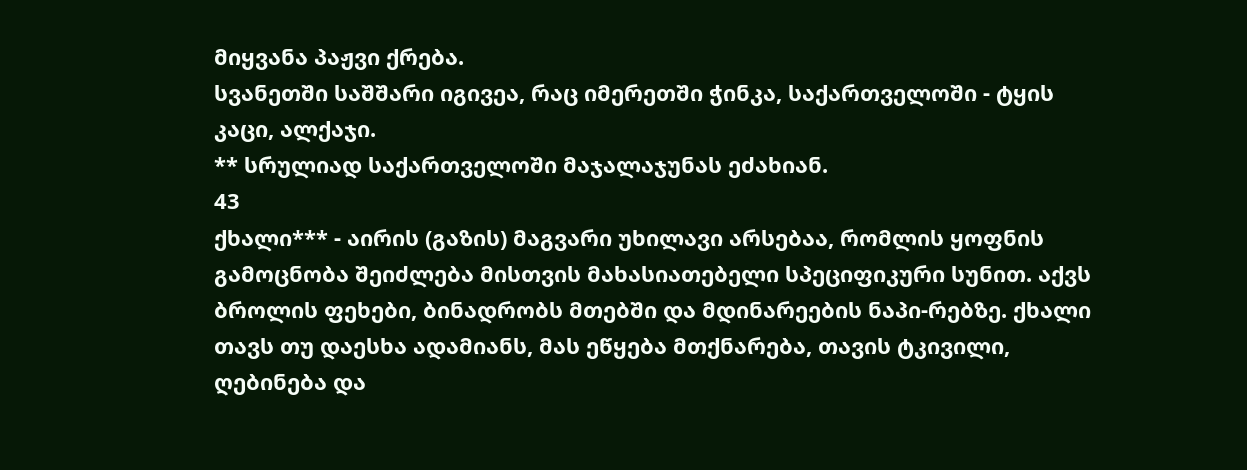მიყვანა პაჟვი ქრება.
სვანეთში საშშარი იგივეა, რაც იმერეთში ჭინკა, საქართველოში - ტყის კაცი, ალქაჯი.
** სრულიად საქართველოში მაჯალაჯუნას ეძახიან.
43
ქხალი*** - აირის (გაზის) მაგვარი უხილავი არსებაა, რომლის ყოფნის გამოცნობა შეიძლება მისთვის მახასიათებელი სპეციფიკური სუნით. აქვს ბროლის ფეხები, ბინადრობს მთებში და მდინარეების ნაპი-რებზე. ქხალი თავს თუ დაესხა ადამიანს, მას ეწყება მთქნარება, თავის ტკივილი, ღებინება და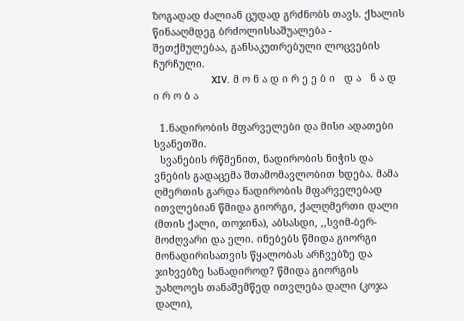ზოგადად ძალიან ცუდად გრძნობს თავს. ქხალის წინააღმდეგ ბრძოლისსაშუალება - შეთქმულებაა, განსაკუთრებული ლოცვების ჩურჩული.
                             XIV.  მ ო ნ ა დ ი რ ე ე ბ ი   დ ა   ნ ა დ ი რ ო ბ ა

  1.ნადირობის მფარველები და მისი ადათები სვანეთში.
  სვანების რწმენით, ნადირობის ნიჭის და ვნების გადაცემა შთამომავლობით ხდება. მამა ღმერთის გარდა ნადირობის მფარველებად ითვლებიან წმიდა გიორგი, ქალღმერთი დალი (მთის ქალი, თოჯინა), აბსასდი, ,,სვიმ-ბერ-მოძღვარი და ელი. ინებებს წმიდა გიორგი მონადირისათვის წყალობას არჩვებზე და ჯიხვებზე სანადიროდ? წმიდა გიორგის უახლოეს თანაშემწედ ითვლება დალი (კოჯა დალი),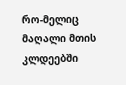რო-მელიც მაღალი მთის კლდეებში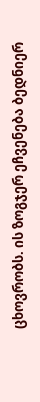ცხოვრობს. ის ზოგჯერ ეჩვენება ბედნიერ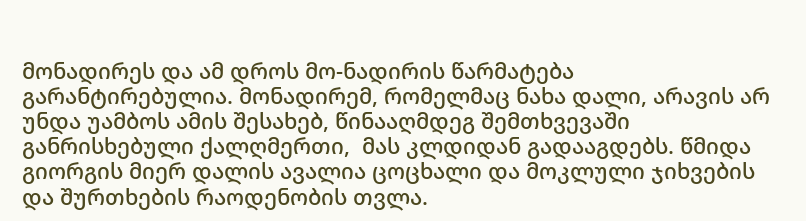მონადირეს და ამ დროს მო-ნადირის წარმატება გარანტირებულია. მონადირემ, რომელმაც ნახა დალი, არავის არ უნდა უამბოს ამის შესახებ, წინააღმდეგ შემთხვევაში განრისხებული ქალღმერთი,  მას კლდიდან გადააგდებს. წმიდა გიორგის მიერ დალის ავალია ცოცხალი და მოკლული ჯიხვების და შურთხების რაოდენობის თვლა.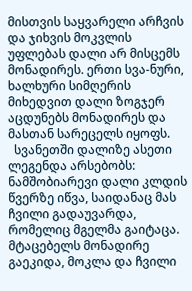მისთვის საყვარელი არჩვის და ჯიხვის მოკვლის უფლებას დალი არ მისცემს მონადირეს. ერთი სვა-ნური, ხალხური სიმღერის მიხედვით დალი ზოგჯერ აცდუნებს მონადირეს და მასთან სარეცელს იყოფს.
  სვანეთში დალიზე ასეთი ლეგენდა არსებობს: ნამშობიარევი დალი კლდის წვერზე იწვა, საიდანაც მას ჩვილი გადაუვარდა, რომელიც მგელმა გაიტაცა. მტაცებელს მონადირე გაეკიდა, მოკლა და ჩვილი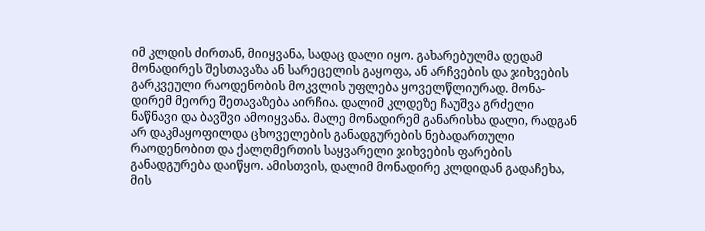იმ კლდის ძირთან, მიიყვანა, სადაც დალი იყო. გახარებულმა დედამ მონადირეს შესთავაზა ან სარეცელის გაყოფა, ან არჩვების და ჯიხვების გარკვეული რაოდენობის მოკვლის უფლება ყოველწლიურად. მონა-დირემ მეორე შეთავაზება აირჩია. დალიმ კლდეზე ჩაუშვა გრძელი ნაწნავი და ბავშვი ამოიყვანა. მალე მონადირემ განარისხა დალი, რადგან არ დაკმაყოფილდა ცხოველების განადგურების ნებადართული რაოდენობით და ქალღმერთის საყვარელი ჯიხვების ფარების განადგურება დაიწყო. ამისთვის, დალიმ მონადირე კლდიდან გადაჩეხა, მის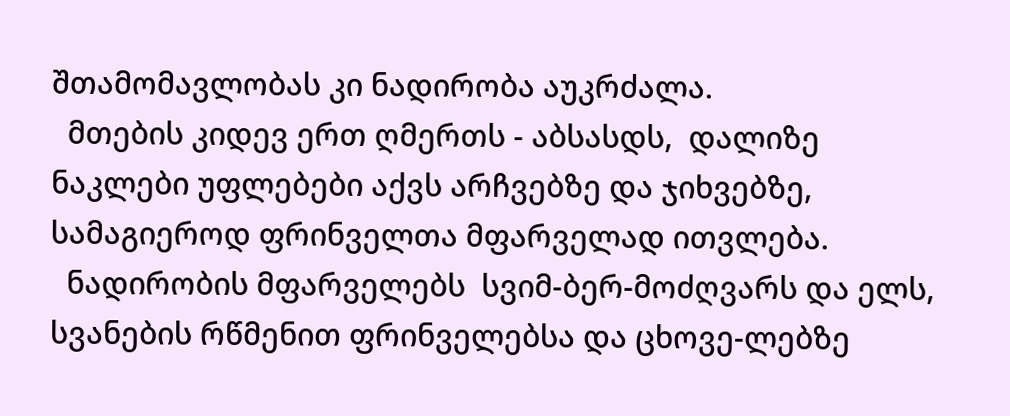შთამომავლობას კი ნადირობა აუკრძალა.
  მთების კიდევ ერთ ღმერთს - აბსასდს,  დალიზე ნაკლები უფლებები აქვს არჩვებზე და ჯიხვებზე, სამაგიეროდ ფრინველთა მფარველად ითვლება.
  ნადირობის მფარველებს  სვიმ-ბერ-მოძღვარს და ელს, სვანების რწმენით ფრინველებსა და ცხოვე-ლებზე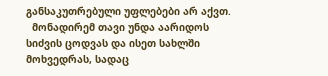განსაკუთრებული უფლებები არ აქვთ.
  მონადირემ თავი უნდა აარიდოს  სიძვის ცოდვას და ისეთ სახლში მოხვედრას, სადაც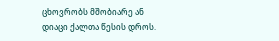ცხოვრობს მშობიარე ან დიაცი ქალთა წესის დროს.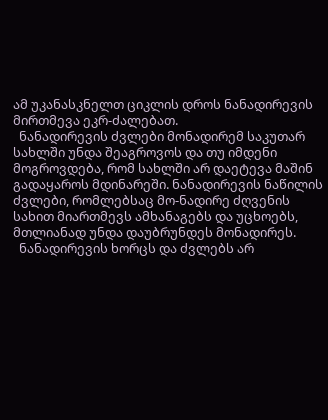ამ უკანასკნელთ ციკლის დროს ნანადირევის მირთმევა ეკრ-ძალებათ.
  ნანადირევის ძვლები მონადირემ საკუთარ სახლში უნდა შეაგროვოს და თუ იმდენი მოგროვდება, რომ სახლში არ დაეტევა მაშინ გადაყაროს მდინარეში. ნანადირევის ნაწილის ძვლები, რომლებსაც მო-ნადირე ძღვენის სახით მიართმევს ამხანაგებს და უცხოებს, მთლიანად უნდა დაუბრუნდეს მონადირეს.
  ნანადირევის ხორცს და ძვლებს არ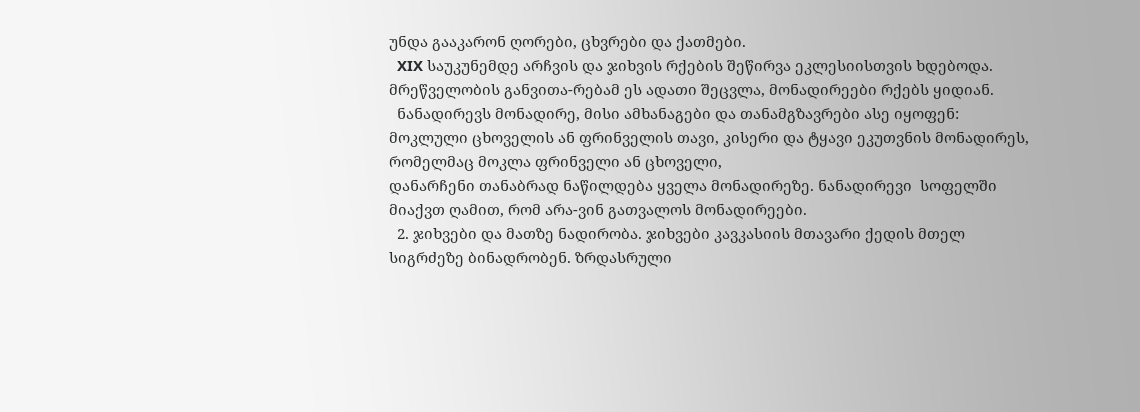უნდა გააკარონ ღორები, ცხვრები და ქათმები.
  XIX საუკუნემდე არჩვის და ჯიხვის რქების შეწირვა ეკლესიისთვის ხდებოდა. მრეწველობის განვითა-რებამ ეს ადათი შეცვლა, მონადირეები რქებს ყიდიან.
  ნანადირევს მონადირე, მისი ამხანაგები და თანამგზავრები ასე იყოფენ: მოკლული ცხოველის ან ფრინველის თავი, კისერი და ტყავი ეკუთვნის მონადირეს, რომელმაც მოკლა ფრინველი ან ცხოველი,
დანარჩენი თანაბრად ნაწილდება ყველა მონადირეზე. ნანადირევი  სოფელში მიაქვთ ღამით, რომ არა-ვინ გათვალოს მონადირეები.
  2. ჯიხვები და მათზე ნადირობა. ჯიხვები კავკასიის მთავარი ქედის მთელ სიგრძეზე ბინადრობენ. ზრდასრული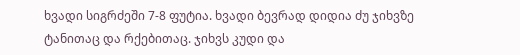ხვადი სიგრძეში 7-8 ფუტია. ხვადი ბევრად დიდია ძუ ჯიხვზე ტანითაც და რქებითაც. ჯიხვს კუდი და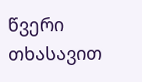წვერი თხასავით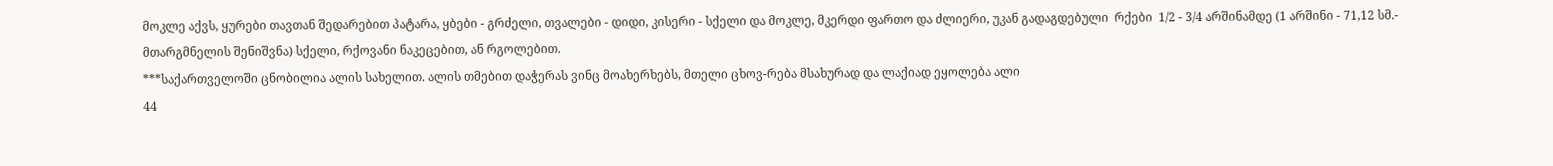მოკლე აქვს, ყურები თავთან შედარებით პატარა, ყბები - გრძელი, თვალები - დიდი, კისერი - სქელი და მოკლე, მკერდი ფართო და ძლიერი, უკან გადაგდებული  რქები  1/2 - 3/4 არშინამდე (1 არშინი - 71,12 სმ.- მთარგმნელის შენიშვნა) სქელი, რქოვანი ნაკეცებით, ან რგოლებით.
***საქართველოში ცნობილია ალის სახელით. ალის თმებით დაჭერას ვინც მოახერხებს, მთელი ცხოვ-რება მსახურად და ლაქიად ეყოლება ალი
44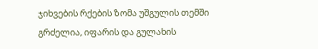ჯიხვების რქების ზომა უშგულის თემში გრძელია, იფარის და გულახის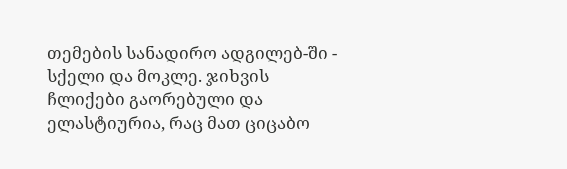თემების სანადირო ადგილებ-ში - სქელი და მოკლე. ჯიხვის ჩლიქები გაორებული და ელასტიურია, რაც მათ ციცაბო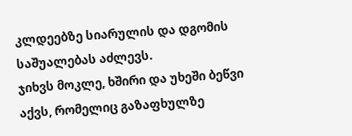კლდეებზე სიარულის და დგომის საშუალებას აძლევს.
ჯიხვს მოკლე, ხშირი და უხეში ბეწვი აქვს, რომელიც გაზაფხულზე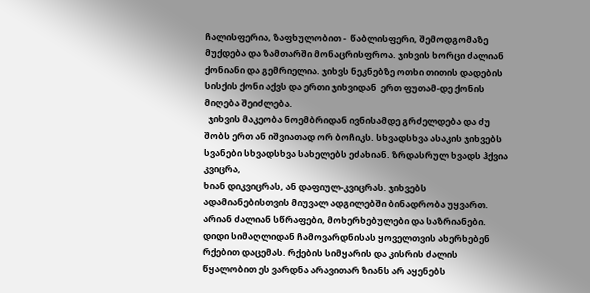ჩალისფერია, ზაფხულობით -  წაბლისფერი, შემოდგომაზე მუქდება და ზამთარში მონაცრისფროა. ჯიხვის ხორცი ძალიან ქონიანი და გემრიელია. ჯიხვს ნეკნებზე ოთხი თითის დადების სისქის ქონი აქვს და ერთი ჯიხვიდან  ერთ ფუთამ-დე ქონის მიღება შეიძლება.
  ჯიხვის მაკეობა ნოემბრიდან ივნისამდე გრძელდება და ძუ შობს ერთ ან იშვიათად ორ ბოჩიკს. სხვადსხვა ასაკის ჯიხვებს სვანები სხვადსხვა სახელებს ეძახიან. ზრდასრულ ხვადს ჰქვია კვიცრა,
ხიან დიკვიცრას, ან დაფიულ-კვიცრას. ჯიხვებს ადამიანებისთვის მიუვალ ადგილებში ბინადრობა უყვართ. არიან ძალიან სწრაფები, მოხერხებულები და საზრიანები. დიდი სიმაღლიდან ჩამოვარდნისას ყოველთვის ახერხებენ რქებით დაცემას. რქების სიმყარის და კისრის ძალის წყალობით ეს ვარდნა არავითარ ზიანს არ აყენებს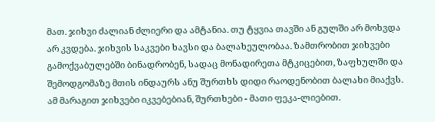მათ. ჯიხვი ძალიან ძლიერი და ამტანია. თუ ტყვია თავში ან გულში არ მოხვდა არ კვდება. ჯიხვის საკვები ხავსი და ბალახეულობაა. ზამთრობით ჯიხვები გამოქვაბულებში ბინადრობენ, სადაც მონადირეთა მტკიცებით, ზაფხულში და შემოდგომაზე მთის ინდაურს ანუ შურთხს დიდი რაოდენობით ბალახი მიაქვს. ამ მარაგით ჯიხვები იკვებებიან, შურთხები - მათი ფეკა-ლიებით.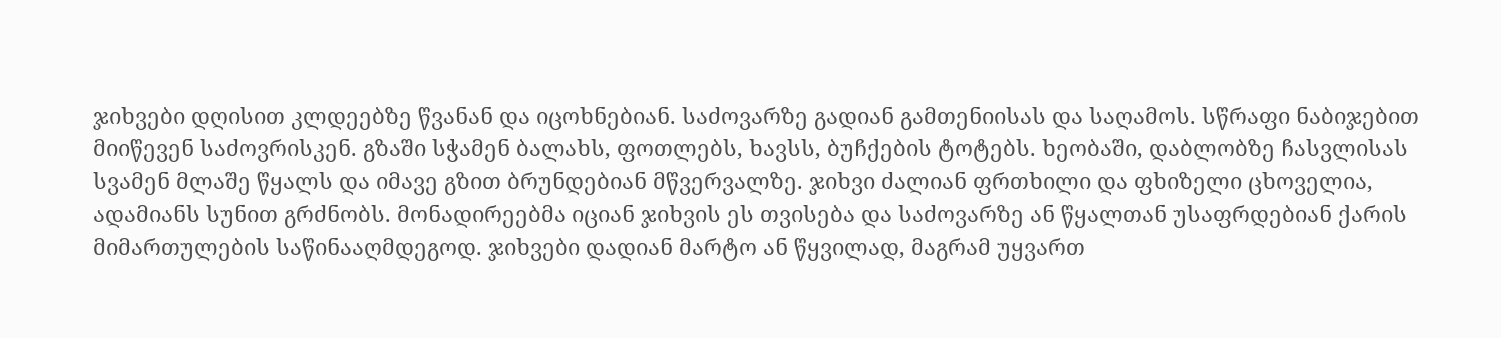ჯიხვები დღისით კლდეებზე წვანან და იცოხნებიან. საძოვარზე გადიან გამთენიისას და საღამოს. სწრაფი ნაბიჯებით მიიწევენ საძოვრისკენ. გზაში სჭამენ ბალახს, ფოთლებს, ხავსს, ბუჩქების ტოტებს. ხეობაში, დაბლობზე ჩასვლისას სვამენ მლაშე წყალს და იმავე გზით ბრუნდებიან მწვერვალზე. ჯიხვი ძალიან ფრთხილი და ფხიზელი ცხოველია, ადამიანს სუნით გრძნობს. მონადირეებმა იციან ჯიხვის ეს თვისება და საძოვარზე ან წყალთან უსაფრდებიან ქარის მიმართულების საწინააღმდეგოდ. ჯიხვები დადიან მარტო ან წყვილად, მაგრამ უყვართ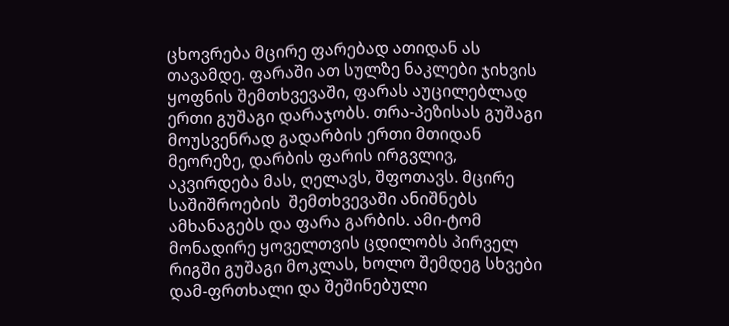ცხოვრება მცირე ფარებად ათიდან ას თავამდე. ფარაში ათ სულზე ნაკლები ჯიხვის ყოფნის შემთხვევაში, ფარას აუცილებლად ერთი გუშაგი დარაჯობს. თრა-პეზისას გუშაგი მოუსვენრად გადარბის ერთი მთიდან მეორეზე, დარბის ფარის ირგვლივ, აკვირდება მას, ღელავს, შფოთავს. მცირე საშიშროების  შემთხვევაში ანიშნებს ამხანაგებს და ფარა გარბის. ამი-ტომ მონადირე ყოველთვის ცდილობს პირველ რიგში გუშაგი მოკლას, ხოლო შემდეგ სხვები დამ-ფრთხალი და შეშინებული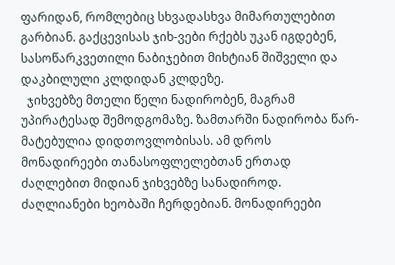ფარიდან, რომლებიც სხვადასხვა მიმართულებით გარბიან. გაქცევისას ჯიხ-ვები რქებს უკან იგდებენ, სასოწარკვეთილი ნაბიჯებით მიხტიან შიშველი და დაკბილული კლდიდან კლდეზე.
  ჯიხვებზე მთელი წელი ნადირობენ, მაგრამ უპირატესად შემოდგომაზე. ზამთარში ნადირობა წარ-მატებულია დიდთოვლობისას. ამ დროს მონადირეები თანასოფლელებთან ერთად ძაღლებით მიდიან ჯიხვებზე სანადიროდ. ძაღლიანები ხეობაში ჩერდებიან. მონადირეები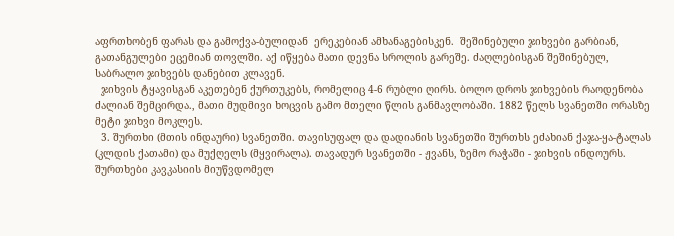აფრთხობენ ფარას და გამოქვა-ბულიდან  ერეკებიან ამხანაგებისკენ.  შეშინებული ჯიხვები გარბიან, გათანგულები ეცემიან თოვლში. აქ იწყება მათი დევნა სროლის გარეშე. ძაღლებისგან შეშინებულ, საბრალო ჯიხვებს დანებით კლავენ.
  ჯიხვის ტყავისგან აკეთებენ ქურთუკებს, რომელიც 4-6 რუბლი ღირს. ბოლო დროს ჯიხვების რაოდენობა ძალიან შემცირდა., მათი მუდმივი ხოცვის გამო მთელი წლის განმავლობაში. 1882 წელს სვანეთში ორასზე მეტი ჯიხვი მოკლეს.
  3. შურთხი (მთის ინდაური) სვანეთში. თავისუფალ და დადიანის სვანეთში შურთხს ეძახიან ქაჯა-ყა-ტალას (კლდის ქათამი) და მუქღელს (მყვირალა). თავადურ სვანეთში - ჟვანს, ზემო რაჭაში - ჯიხვის ინდოურს. შურთხები კავკასიის მიუწვდომელ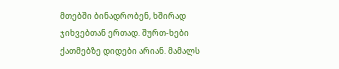მთებში ბინადრობენ, ხშირად ჯიხვებთან ერთად. შურთ-ხები ქათმებზე დიდები არიან. მამალს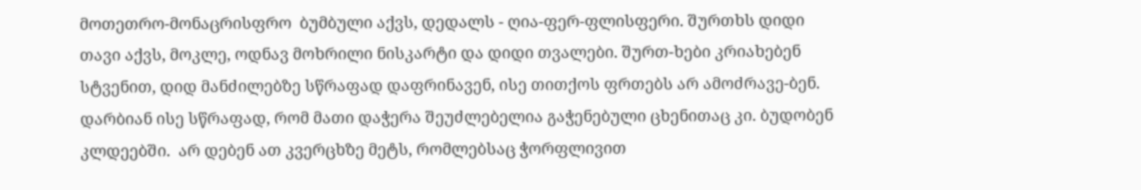მოთეთრო-მონაცრისფრო  ბუმბული აქვს, დედალს - ღია-ფერ-ფლისფერი. შურთხს დიდი თავი აქვს, მოკლე, ოდნავ მოხრილი ნისკარტი და დიდი თვალები. შურთ-ხები კრიახებენ სტვენით, დიდ მანძილებზე სწრაფად დაფრინავენ, ისე თითქოს ფრთებს არ ამოძრავე-ბენ. დარბიან ისე სწრაფად, რომ მათი დაჭერა შეუძლებელია გაჭენებული ცხენითაც კი. ბუდობენ კლდეებში.  არ დებენ ათ კვერცხზე მეტს, რომლებსაც ჭორფლივით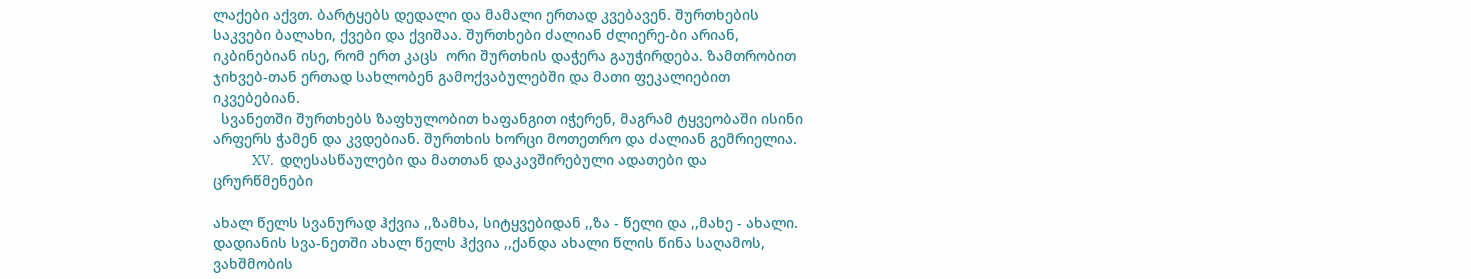ლაქები აქვთ. ბარტყებს დედალი და მამალი ერთად კვებავენ. შურთხების საკვები ბალახი, ქვები და ქვიშაა. შურთხები ძალიან ძლიერე-ბი არიან, იკბინებიან ისე, რომ ერთ კაცს  ორი შურთხის დაჭერა გაუჭირდება. ზამთრობით ჯიხვებ-თან ერთად სახლობენ გამოქვაბულებში და მათი ფეკალიებით იკვებებიან.
  სვანეთში შურთხებს ზაფხულობით ხაფანგით იჭერენ, მაგრამ ტყვეობაში ისინი არფერს ჭამენ და კვდებიან. შურთხის ხორცი მოთეთრო და ძალიან გემრიელია.
             XV.  დღესასწაულები და მათთან დაკავშირებული ადათები და ცრურწმენები

ახალ წელს სვანურად ჰქვია ,,ზამხა, სიტყვებიდან ,,ზა - წელი და ,,მახე - ახალი. დადიანის სვა-ნეთში ახალ წელს ჰქვია ,,ქანდა ახალი წლის წინა საღამოს, ვახშმობის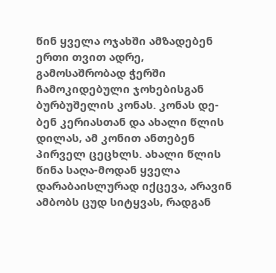წინ ყველა ოჯახში ამზადებენ ერთი თვით ადრე, გამოსაშრობად ჭერში ჩამოკიდებული ჯოხებისგან ბურბუშელის კონას. კონას დე-ბენ კერიასთან და ახალი წლის დილას, ამ კონით ანთებენ პირველ ცეცხლს. ახალი წლის წინა საღა-მოდან ყველა დარაბაისლურად იქცევა, არავინ ამბობს ცუდ სიტყვას, რადგან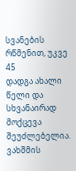სვანების რწმენით, უკვე
45
დადგა ახალი წელი და სხვანაირად მოქცევა შეუძლებელია. ვახშმის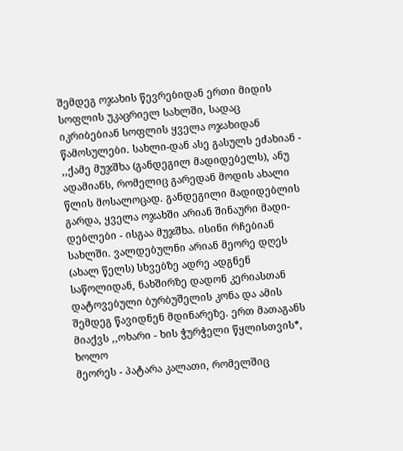შემდეგ ოჯახის წევრებიდან ერთი მიდის სოფლის უკაცრიელ სახლში, სადაც იკრიბებიან სოფლის ყველა ოჯახიდან წამოსულები. სახლი-დან ასე გასულს ეძახიან - ,,ქამე მუჯშხა (განდეგილ მადიდებელს), ანუ ადამიანს, რომელიც გარედან მოდის ახალი წლის მოსალოცად. განდეგილი მადიდებლის გარდა, ყველა ოჯახში არიან შინაური მადი-დებლები - ისგაა მუჯშხა. ისინი რჩებიან სახლში. ვალდებულნი არიან მეორე დღეს (ახალ წელს) სხვებზე ადრე ადგნენ საწოლიდან, ნახშირზე დადონ კერიასთან დატოვებული ბურბუშელის კონა და ამის შემდეგ წავიდნენ მდინარეზე. ერთ მათაგანს მიაქვს ,,ოხარი - ხის ჭურჭელი წყლისთვის*, ხოლო
მეორეს - პატარა კალათი, რომელშიც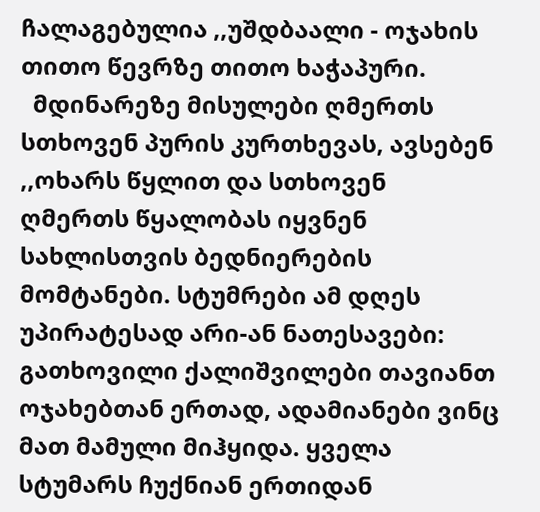ჩალაგებულია ,,უშდბაალი - ოჯახის თითო წევრზე თითო ხაჭაპური.
  მდინარეზე მისულები ღმერთს სთხოვენ პურის კურთხევას, ავსებენ ,,ოხარს წყლით და სთხოვენ ღმერთს წყალობას იყვნენ სახლისთვის ბედნიერების მომტანები. სტუმრები ამ დღეს უპირატესად არი-ან ნათესავები: გათხოვილი ქალიშვილები თავიანთ ოჯახებთან ერთად, ადამიანები ვინც მათ მამული მიჰყიდა. ყველა სტუმარს ჩუქნიან ერთიდან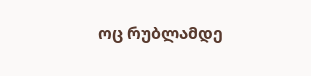ოც რუბლამდე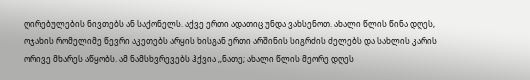ღირებულების ნივთებს ან საქონელს. აქვე ერთი ადათიც უნდა ვახსენოთ. ახალი წლის წინა დღეს, ოჯახის რომელიმე წევრი აკეთებს არყის ხისგან ერთი არშინის სიგრძის ძელებს და სახლის კარის ორივე მხარეს აწყობს. ამ ნამსხვრევებს ჰქვია ,,ნათე; ახალი წლის მეორე დღეს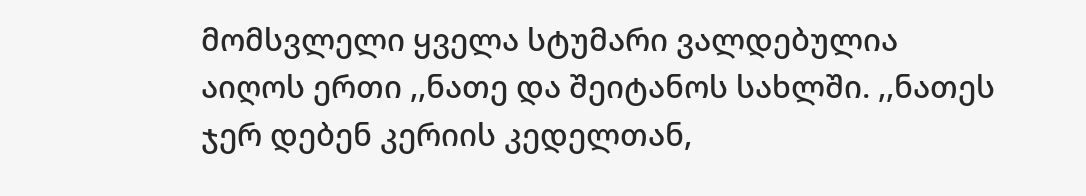მომსვლელი ყველა სტუმარი ვალდებულია აიღოს ერთი ,,ნათე და შეიტანოს სახლში. ,,ნათეს ჯერ დებენ კერიის კედელთან,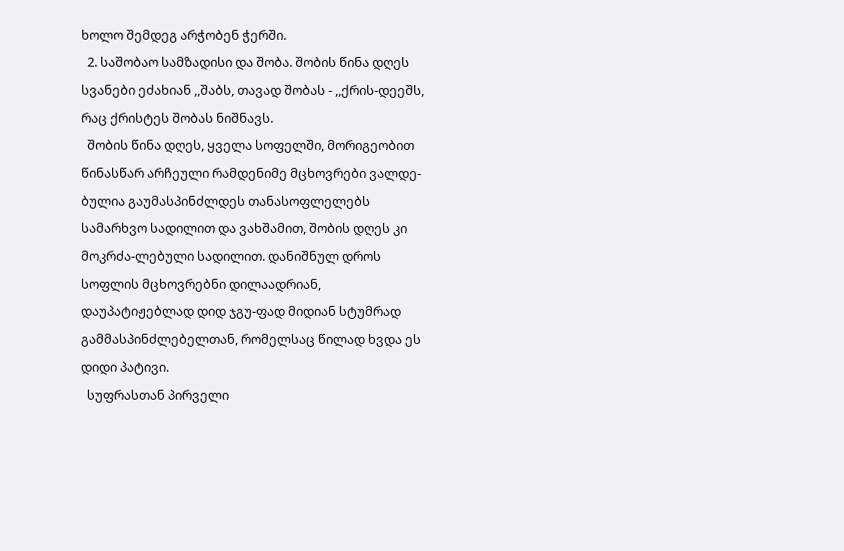ხოლო შემდეგ არჭობენ ჭერში.
  2. საშობაო სამზადისი და შობა. შობის წინა დღეს სვანები ეძახიან ,,შაბს, თავად შობას - ,,ქრის-დეეშს, რაც ქრისტეს შობას ნიშნავს.
  შობის წინა დღეს, ყველა სოფელში, მორიგეობით წინასწარ არჩეული რამდენიმე მცხოვრები ვალდე-ბულია გაუმასპინძლდეს თანასოფლელებს სამარხვო სადილით და ვახშამით, შობის დღეს კი მოკრძა-ლებული სადილით. დანიშნულ დროს სოფლის მცხოვრებნი დილაადრიან, დაუპატიჟებლად დიდ ჯგუ-ფად მიდიან სტუმრად გამმასპინძლებელთან, რომელსაც წილად ხვდა ეს დიდი პატივი.
  სუფრასთან პირველი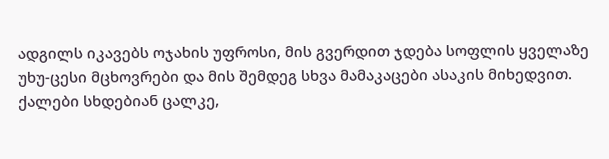ადგილს იკავებს ოჯახის უფროსი, მის გვერდით ჯდება სოფლის ყველაზე უხუ-ცესი მცხოვრები და მის შემდეგ სხვა მამაკაცები ასაკის მიხედვით. ქალები სხდებიან ცალკე,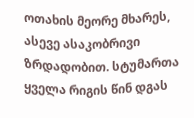ოთახის მეორე მხარეს, ასევე ასაკობრივი ზრდადობით. სტუმართა ყველა რიგის წინ დგას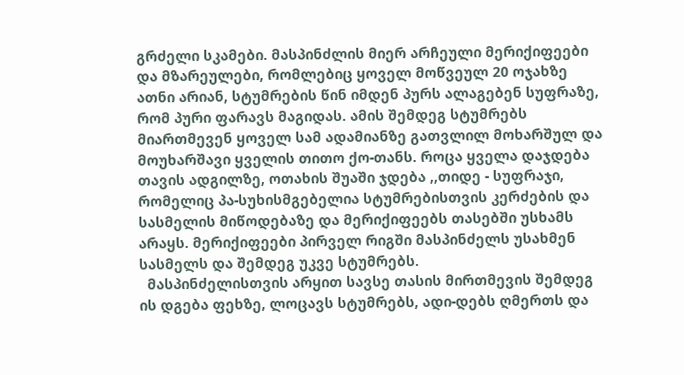გრძელი სკამები. მასპინძლის მიერ არჩეული მერიქიფეები და მზარეულები, რომლებიც ყოველ მოწვეულ 20 ოჯახზე ათნი არიან, სტუმრების წინ იმდენ პურს ალაგებენ სუფრაზე, რომ პური ფარავს მაგიდას. ამის შემდეგ სტუმრებს მიართმევენ ყოველ სამ ადამიანზე გათვლილ მოხარშულ და მოუხარშავი ყველის თითო ქო-თანს. როცა ყველა დაჯდება თავის ადგილზე, ოთახის შუაში ჯდება ,,თიდე - სუფრაჯი, რომელიც პა-სუხისმგებელია სტუმრებისთვის კერძების და სასმელის მიწოდებაზე და მერიქიფეებს თასებში უსხამს არაყს. მერიქიფეები პირველ რიგში მასპინძელს უსახმენ სასმელს და შემდეგ უკვე სტუმრებს.
  მასპინძელისთვის არყით სავსე თასის მირთმევის შემდეგ ის დგება ფეხზე, ლოცავს სტუმრებს, ადი-დებს ღმერთს და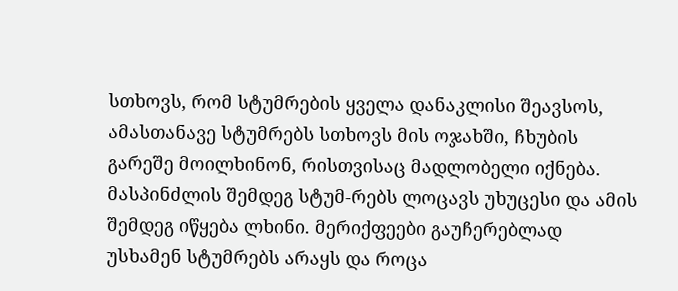სთხოვს, რომ სტუმრების ყველა დანაკლისი შეავსოს, ამასთანავე სტუმრებს სთხოვს მის ოჯახში, ჩხუბის გარეშე მოილხინონ, რისთვისაც მადლობელი იქნება. მასპინძლის შემდეგ სტუმ-რებს ლოცავს უხუცესი და ამის შემდეგ იწყება ლხინი. მერიქფეები გაუჩერებლად  უსხამენ სტუმრებს არაყს და როცა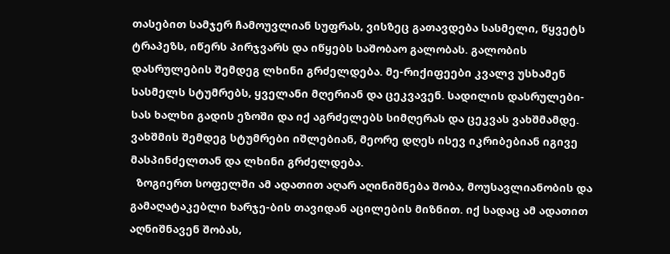თასებით სამჯერ ჩამოუვლიან სუფრას, ვისზეც გათავდება სასმელი, წყვეტს ტრაპეზს, იწერს პირჯვარს და იწყებს საშობაო გალობას. გალობის დასრულების შემდეგ ლხინი გრძელდება. მე-რიქიფეები კვალვ უსხამენ სასმელს სტუმრებს, ყველანი მღერიან და ცეკვავენ. სადილის დასრულები-სას ხალხი გადის ეზოში და იქ აგრძელებს სიმღერას და ცეკვას ვახშმამდე.  ვახშმის შემდეგ სტუმრები იშლებიან, მეორე დღეს ისევ იკრიბებიან იგივე მასპინძელთან და ლხინი გრძელდება.
  ზოგიერთ სოფელში ამ ადათით აღარ აღინიშნება შობა, მოუსავლიანობის და გამაღატაკებლი ხარჯე-ბის თავიდან აცილების მიზნით. იქ სადაც ამ ადათით აღნიშნავენ შობას,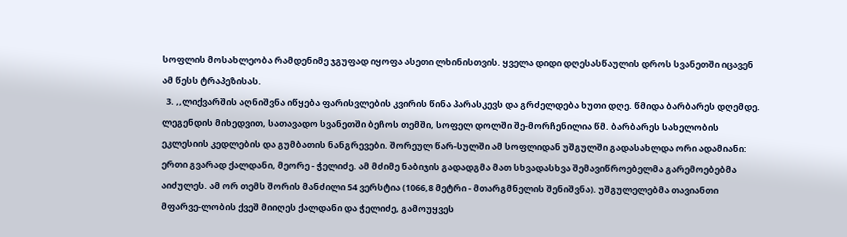სოფლის მოსახლეობა რამდენიმე ჯგუფად იყოფა ასეთი ლხინისთვის. ყველა დიდი დღესასწაულის დროს სვანეთში იცავენ ამ წესს ტრაპეზისას.
  3. ,,ლიქვარშის აღნიშვნა იწყება ფარისვლების კვირის წინა პარასკევს და გრძელდება ხუთი დღე. წმიდა ბარბარეს დღემდე. ლეგენდის მიხედვით, სათავადო სვანეთში ბეჩოს თემში, სოფელ დოლში შე-მორჩენილია წმ. ბარბარეს სახელობის ეკლესიის კედლების და გუმბათის ნანგრევები. შორეულ წარ-სულში ამ სოფლიდან უშგულში გადასახლდა ორი ადამიანი: ერთი გვარად ქალდანი, მეორე - ჭელიძე. ამ მძიმე ნაბიჯის გადადგმა მათ სხვადასხვა შემავიწროებელმა გარემოებებმა აიძულეს. ამ ორ თემს შორის მანძილი 54 ვერსტია (1066,8 მეტრი - მთარგმნელის შენიშვნა). უშგულელებმა თავიანთი მფარვე-ლობის ქვეშ მიიღეს ქალდანი და ჭელიძე, გამოუყვეს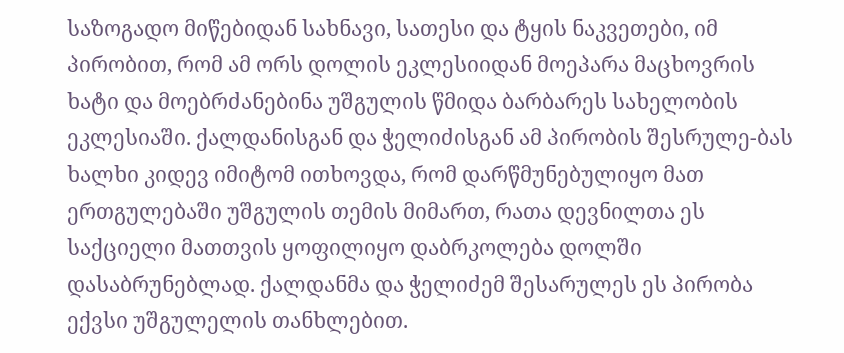საზოგადო მიწებიდან სახნავი, სათესი და ტყის ნაკვეთები, იმ პირობით, რომ ამ ორს დოლის ეკლესიიდან მოეპარა მაცხოვრის ხატი და მოებრძანებინა უშგულის წმიდა ბარბარეს სახელობის ეკლესიაში. ქალდანისგან და ჭელიძისგან ამ პირობის შესრულე-ბას ხალხი კიდევ იმიტომ ითხოვდა, რომ დარწმუნებულიყო მათ ერთგულებაში უშგულის თემის მიმართ, რათა დევნილთა ეს საქციელი მათთვის ყოფილიყო დაბრკოლება დოლში დასაბრუნებლად. ქალდანმა და ჭელიძემ შესარულეს ეს პირობა ექვსი უშგულელის თანხლებით.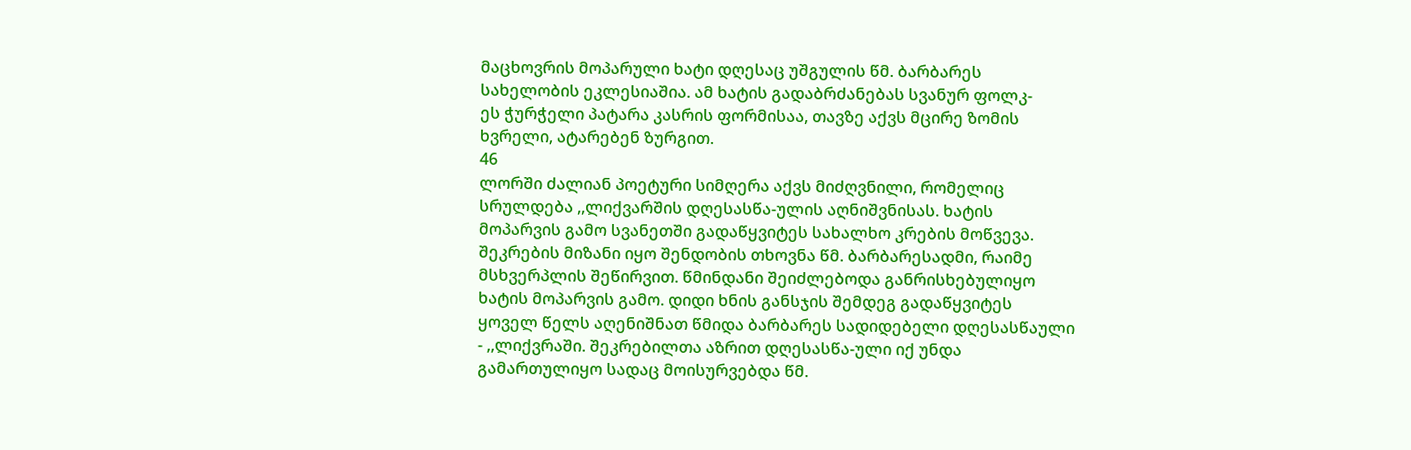მაცხოვრის მოპარული ხატი დღესაც უშგულის წმ. ბარბარეს სახელობის ეკლესიაშია. ამ ხატის გადაბრძანებას სვანურ ფოლკ-
ეს ჭურჭელი პატარა კასრის ფორმისაა, თავზე აქვს მცირე ზომის ხვრელი, ატარებენ ზურგით.
46
ლორში ძალიან პოეტური სიმღერა აქვს მიძღვნილი, რომელიც სრულდება ,,ლიქვარშის დღესასწა-ულის აღნიშვნისას. ხატის მოპარვის გამო სვანეთში გადაწყვიტეს სახალხო კრების მოწვევა. შეკრების მიზანი იყო შენდობის თხოვნა წმ. ბარბარესადმი, რაიმე მსხვერპლის შეწირვით. წმინდანი შეიძლებოდა განრისხებულიყო ხატის მოპარვის გამო. დიდი ხნის განსჯის შემდეგ გადაწყვიტეს  ყოველ წელს აღენიშნათ წმიდა ბარბარეს სადიდებელი დღესასწაული - ,,ლიქვრაში. შეკრებილთა აზრით დღესასწა-ული იქ უნდა გამართულიყო სადაც მოისურვებდა წმ.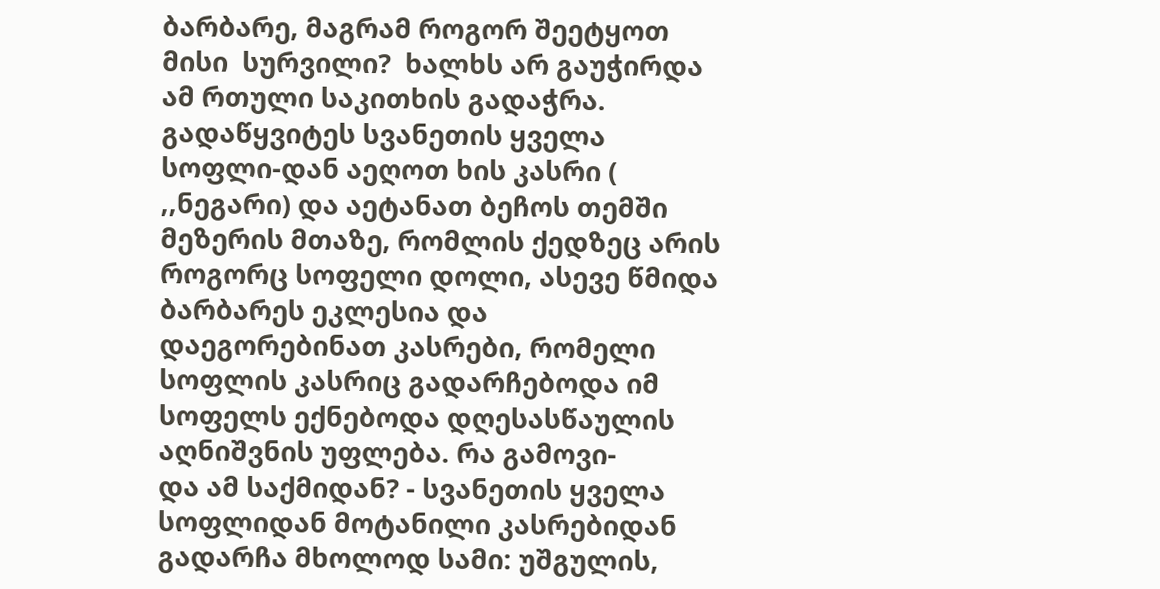ბარბარე, მაგრამ როგორ შეეტყოთ მისი  სურვილი?  ხალხს არ გაუჭირდა ამ რთული საკითხის გადაჭრა. გადაწყვიტეს სვანეთის ყველა სოფლი-დან აეღოთ ხის კასრი ( ,,ნეგარი) და აეტანათ ბეჩოს თემში მეზერის მთაზე, რომლის ქედზეც არის როგორც სოფელი დოლი, ასევე წმიდა ბარბარეს ეკლესია და დაეგორებინათ კასრები, რომელი სოფლის კასრიც გადარჩებოდა იმ სოფელს ექნებოდა დღესასწაულის აღნიშვნის უფლება. რა გამოვი-
და ამ საქმიდან? - სვანეთის ყველა სოფლიდან მოტანილი კასრებიდან გადარჩა მხოლოდ სამი: უშგულის,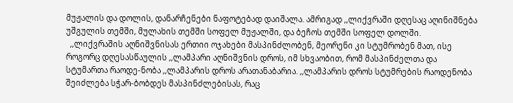მუჟალის და დოლის, დანარჩენები ნაფოტებად დაიშალა. ამრიგად ,,ლიქვრაში დღესაც აღინიშნება უშგულის თემში, მულახის თემში სოფელ მუჟალში, და ბეჩოს თემში სოფელ დოლში.
  ,,ლიქვრაშის აღნიშვნისას ერთიი ოჯახები მასპინძლობენ, მეორენი კი სტუმრობენ მათ, ისე როგორც დღესასწაულის ,,ლამპარი აღნიშვნის დროს, იმ სხვაობით, რომ მასპინძელთა და სტუმართა რაოდე-ნობა ,,ლამპარის დროს არათანაბარია. ,,ლამპარის დროს სტუმრების რაოდენობა შეიძლება სჭარ-ბობდეს მასპინძლებისას, რაც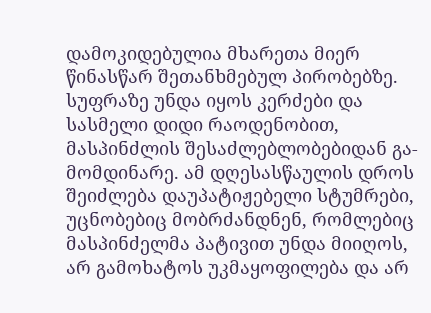დამოკიდებულია მხარეთა მიერ წინასწარ შეთანხმებულ პირობებზე. სუფრაზე უნდა იყოს კერძები და სასმელი დიდი რაოდენობით, მასპინძლის შესაძლებლობებიდან გა-მომდინარე. ამ დღესასწაულის დროს შეიძლება დაუპატიჟებელი სტუმრები, უცნობებიც მობრძანდნენ, რომლებიც მასპინძელმა პატივით უნდა მიიღოს, არ გამოხატოს უკმაყოფილება და არ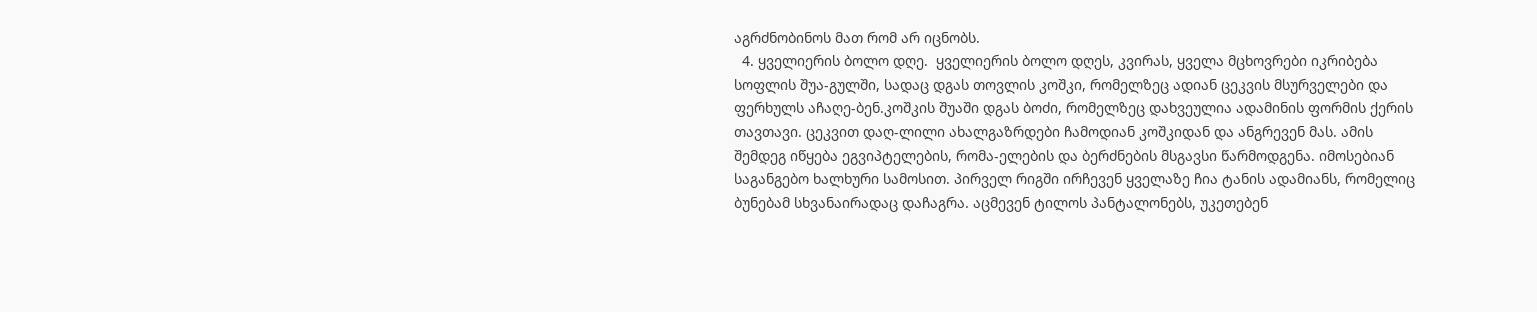აგრძნობინოს მათ რომ არ იცნობს.
  4. ყველიერის ბოლო დღე.  ყველიერის ბოლო დღეს, კვირას, ყველა მცხოვრები იკრიბება სოფლის შუა-გულში, სადაც დგას თოვლის კოშკი, რომელზეც ადიან ცეკვის მსურველები და ფერხულს აჩაღე-ბენ.კოშკის შუაში დგას ბოძი, რომელზეც დახვეულია ადამინის ფორმის ქერის თავთავი. ცეკვით დაღ-ლილი ახალგაზრდები ჩამოდიან კოშკიდან და ანგრევენ მას. ამის შემდეგ იწყება ეგვიპტელების, რომა-ელების და ბერძნების მსგავსი წარმოდგენა. იმოსებიან საგანგებო ხალხური სამოსით. პირველ რიგში ირჩევენ ყველაზე ჩია ტანის ადამიანს, რომელიც ბუნებამ სხვანაირადაც დაჩაგრა. აცმევენ ტილოს პანტალონებს, უკეთებენ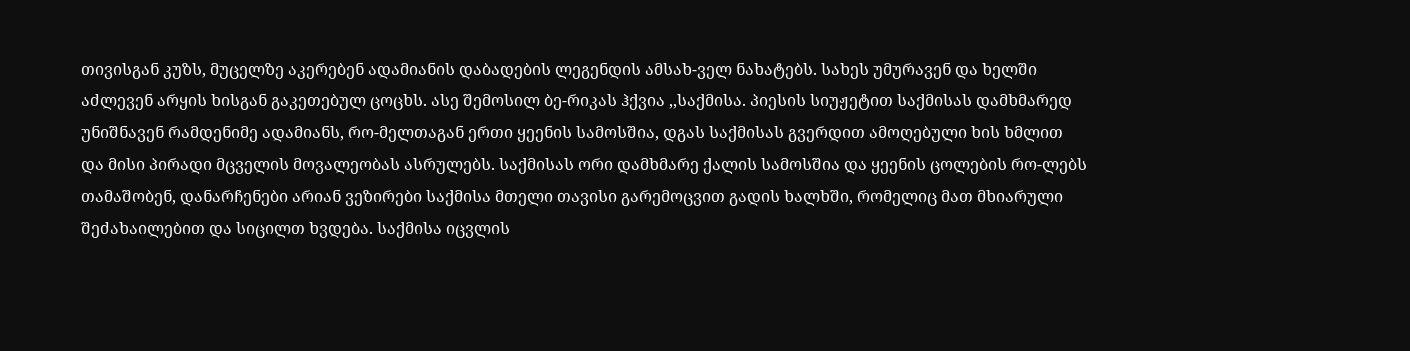თივისგან კუზს, მუცელზე აკერებენ ადამიანის დაბადების ლეგენდის ამსახ-ველ ნახატებს. სახეს უმურავენ და ხელში აძლევენ არყის ხისგან გაკეთებულ ცოცხს. ასე შემოსილ ბე-რიკას ჰქვია ,,საქმისა. პიესის სიუჟეტით საქმისას დამხმარედ უნიშნავენ რამდენიმე ადამიანს, რო-მელთაგან ერთი ყეენის სამოსშია, დგას საქმისას გვერდით ამოღებული ხის ხმლით და მისი პირადი მცველის მოვალეობას ასრულებს. საქმისას ორი დამხმარე ქალის სამოსშია და ყეენის ცოლების რო-ლებს თამაშობენ, დანარჩენები არიან ვეზირები საქმისა მთელი თავისი გარემოცვით გადის ხალხში, რომელიც მათ მხიარული შეძახაილებით და სიცილთ ხვდება. საქმისა იცვლის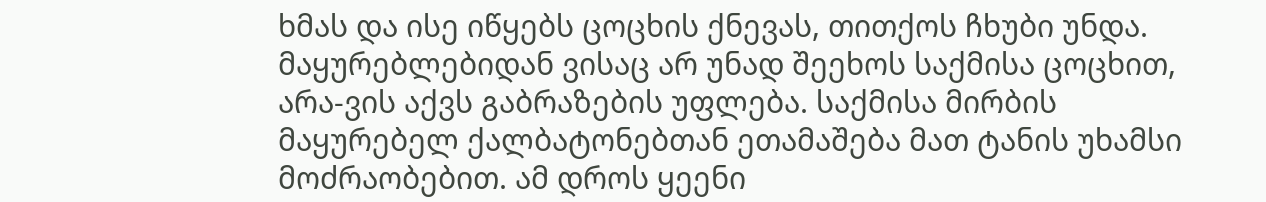ხმას და ისე იწყებს ცოცხის ქნევას, თითქოს ჩხუბი უნდა. მაყურებლებიდან ვისაც არ უნად შეეხოს საქმისა ცოცხით, არა-ვის აქვს გაბრაზების უფლება. საქმისა მირბის მაყურებელ ქალბატონებთან ეთამაშება მათ ტანის უხამსი მოძრაობებით. ამ დროს ყეენი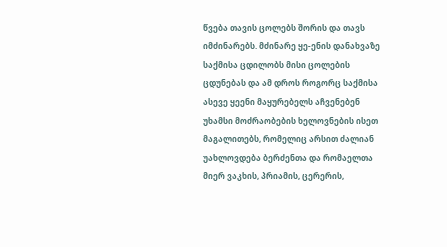წვება თავის ცოლებს შორის და თავს იმძინარებს. მძინარე ყე-ენის დანახვაზე საქმისა ცდილობს მისი ცოლების ცდუნებას და ამ დროს როგორც საქმისა ასევე ყეენი მაყურებელს აჩვენებენ უხამსი მოძრაობების ხელოვნების ისეთ მაგალითებს, რომელიც არსით ძალიან უახლოვდება ბერძენთა და რომაელთა მიერ ვაკხის, პრიამის, ცერერის,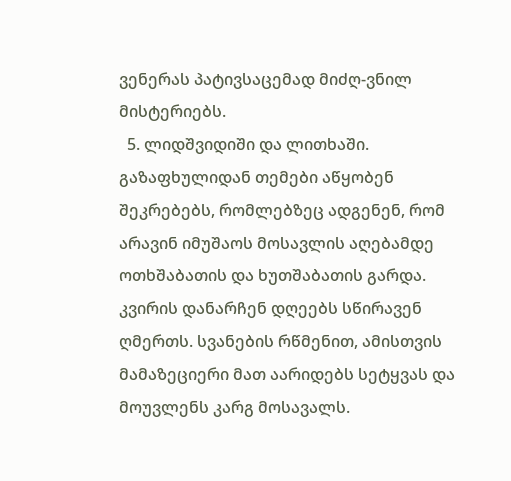ვენერას პატივსაცემად მიძღ-ვნილ მისტერიებს.
  5. ლიდშვიდიში და ლითხაში. გაზაფხულიდან თემები აწყობენ შეკრებებს, რომლებზეც ადგენენ, რომ არავინ იმუშაოს მოსავლის აღებამდე ოთხშაბათის და ხუთშაბათის გარდა. კვირის დანარჩენ დღეებს სწირავენ ღმერთს. სვანების რწმენით, ამისთვის მამაზეციერი მათ აარიდებს სეტყვას და მოუვლენს კარგ მოსავალს.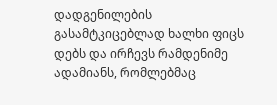დადგენილების გასამტკიცებლად ხალხი ფიცს დებს და ირჩევს რამდენიმე ადამიანს, რომლებმაც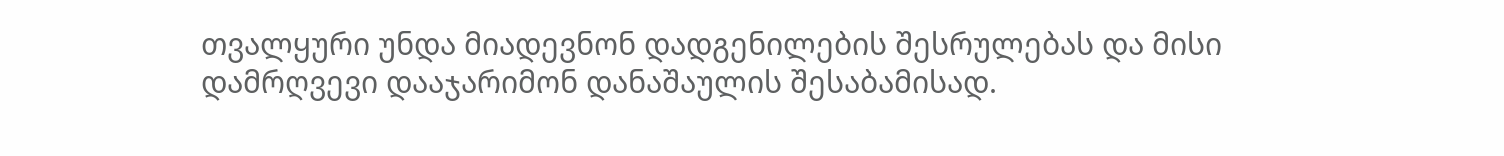თვალყური უნდა მიადევნონ დადგენილების შესრულებას და მისი დამრღვევი დააჯარიმონ დანაშაულის შესაბამისად.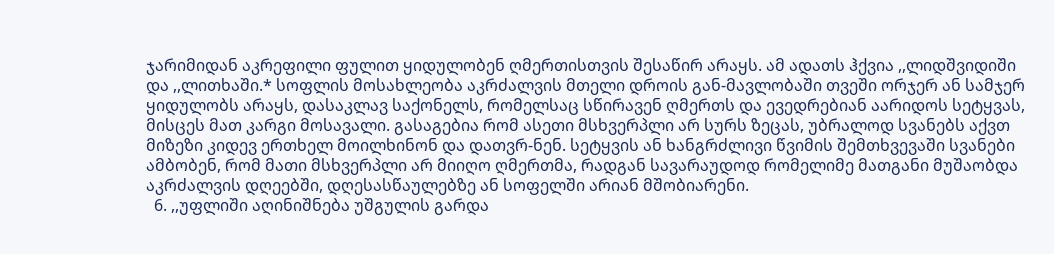ჯარიმიდან აკრეფილი ფულით ყიდულობენ ღმერთისთვის შესაწირ არაყს. ამ ადათს ჰქვია ,,ლიდშვიდიში და ,,ლითხაში.* სოფლის მოსახლეობა აკრძალვის მთელი დროის გან-მავლობაში თვეში ორჯერ ან სამჯერ ყიდულობს არაყს, დასაკლავ საქონელს, რომელსაც სწირავენ ღმერთს და ევედრებიან აარიდოს სეტყვას, მისცეს მათ კარგი მოსავალი. გასაგებია რომ ასეთი მსხვერპლი არ სურს ზეცას, უბრალოდ სვანებს აქვთ მიზეზი კიდევ ერთხელ მოილხინონ და დათვრ-ნენ. სეტყვის ან ხანგრძლივი წვიმის შემთხვევაში სვანები ამბობენ, რომ მათი მსხვერპლი არ მიიღო ღმერთმა, რადგან სავარაუდოდ რომელიმე მათგანი მუშაობდა აკრძალვის დღეებში, დღესასწაულებზე ან სოფელში არიან მშობიარენი.
  6. ,,უფლიში აღინიშნება უშგულის გარდა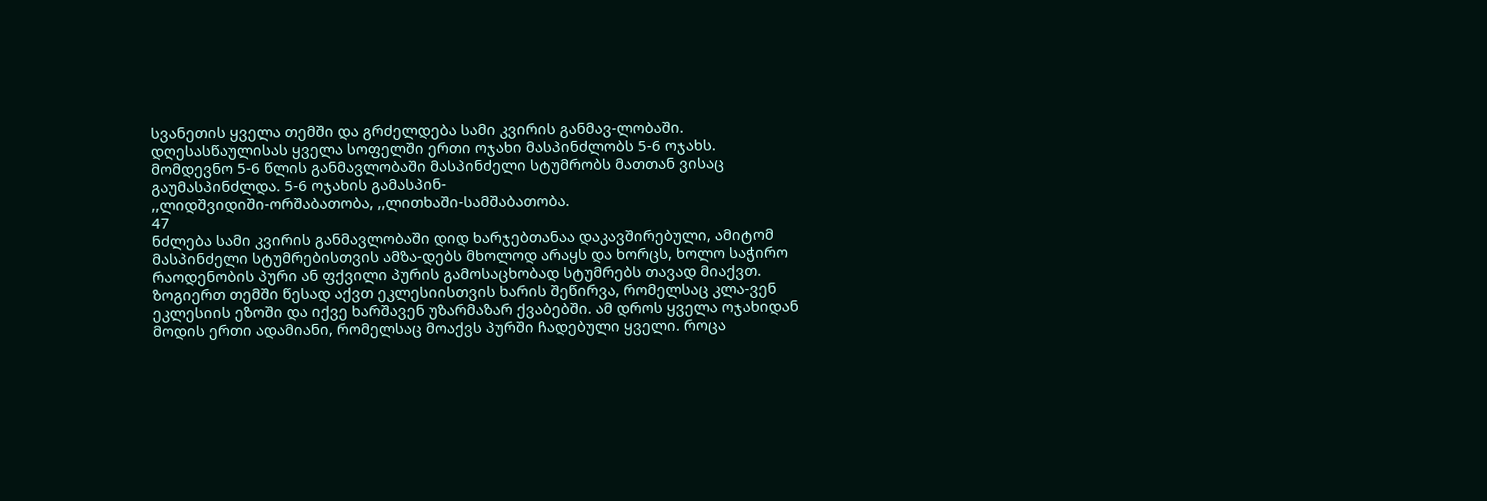სვანეთის ყველა თემში და გრძელდება სამი კვირის განმავ-ლობაში. დღესასწაულისას ყველა სოფელში ერთი ოჯახი მასპინძლობს 5-6 ოჯახს. მომდევნო 5-6 წლის განმავლობაში მასპინძელი სტუმრობს მათთან ვისაც გაუმასპინძლდა. 5-6 ოჯახის გამასპინ-
,,ლიდშვიდიში-ორშაბათობა, ,,ლითხაში-სამშაბათობა.
47
ნძლება სამი კვირის განმავლობაში დიდ ხარჯებთანაა დაკავშირებული, ამიტომ მასპინძელი სტუმრებისთვის ამზა-დებს მხოლოდ არაყს და ხორცს, ხოლო საჭირო რაოდენობის პური ან ფქვილი პურის გამოსაცხობად სტუმრებს თავად მიაქვთ. ზოგიერთ თემში წესად აქვთ ეკლესიისთვის ხარის შეწირვა, რომელსაც კლა-ვენ ეკლესიის ეზოში და იქვე ხარშავენ უზარმაზარ ქვაბებში. ამ დროს ყველა ოჯახიდან მოდის ერთი ადამიანი, რომელსაც მოაქვს პურში ჩადებული ყველი. როცა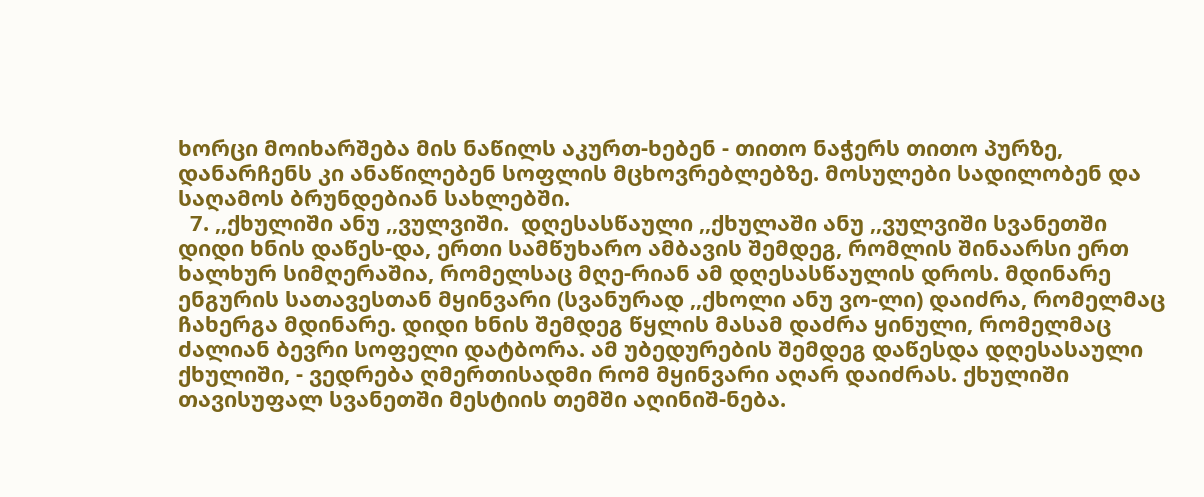ხორცი მოიხარშება მის ნაწილს აკურთ-ხებენ - თითო ნაჭერს თითო პურზე, დანარჩენს კი ანაწილებენ სოფლის მცხოვრებლებზე. მოსულები სადილობენ და საღამოს ბრუნდებიან სახლებში.
  7. ,,ქხულიში ანუ ,,ვულვიში.  დღესასწაული ,,ქხულაში ანუ ,,ვულვიში სვანეთში დიდი ხნის დაწეს-და, ერთი სამწუხარო ამბავის შემდეგ, რომლის შინაარსი ერთ ხალხურ სიმღერაშია, რომელსაც მღე-რიან ამ დღესასწაულის დროს. მდინარე ენგურის სათავესთან მყინვარი (სვანურად ,,ქხოლი ანუ ვო-ლი) დაიძრა, რომელმაც ჩახერგა მდინარე. დიდი ხნის შემდეგ წყლის მასამ დაძრა ყინული, რომელმაც ძალიან ბევრი სოფელი დატბორა. ამ უბედურების შემდეგ დაწესდა დღესასაული ქხულიში, - ვედრება ღმერთისადმი რომ მყინვარი აღარ დაიძრას. ქხულიში თავისუფალ სვანეთში მესტიის თემში აღინიშ-ნება.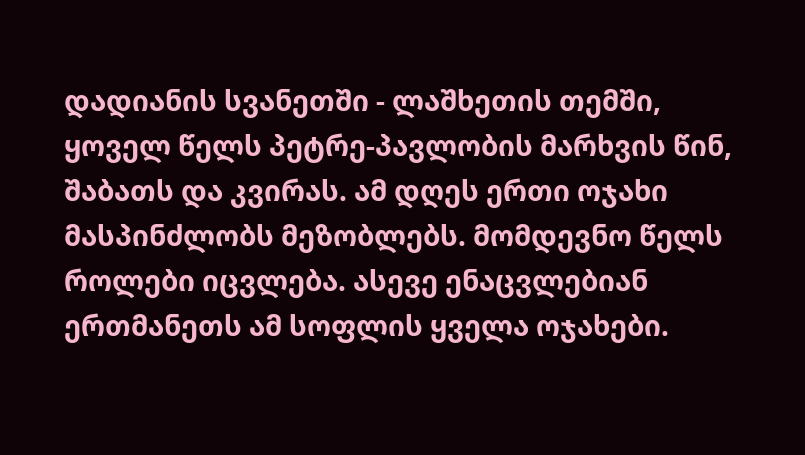დადიანის სვანეთში - ლაშხეთის თემში, ყოველ წელს პეტრე-პავლობის მარხვის წინ, შაბათს და კვირას. ამ დღეს ერთი ოჯახი მასპინძლობს მეზობლებს. მომდევნო წელს როლები იცვლება. ასევე ენაცვლებიან ერთმანეთს ამ სოფლის ყველა ოჯახები.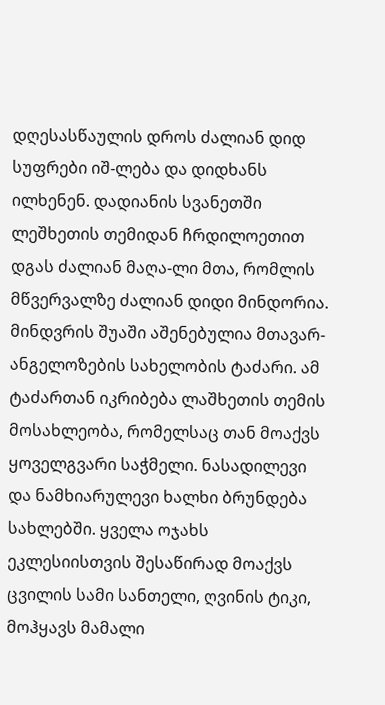დღესასწაულის დროს ძალიან დიდ სუფრები იშ-ლება და დიდხანს ილხენენ. დადიანის სვანეთში ლეშხეთის თემიდან ჩრდილოეთით დგას ძალიან მაღა-ლი მთა, რომლის მწვერვალზე ძალიან დიდი მინდორია. მინდვრის შუაში აშენებულია მთავარ-ანგელოზების სახელობის ტაძარი. ამ ტაძართან იკრიბება ლაშხეთის თემის მოსახლეობა, რომელსაც თან მოაქვს ყოველგვარი საჭმელი. ნასადილევი და ნამხიარულევი ხალხი ბრუნდება სახლებში. ყველა ოჯახს ეკლესიისთვის შესაწირად მოაქვს ცვილის სამი სანთელი, ღვინის ტიკი, მოჰყავს მამალი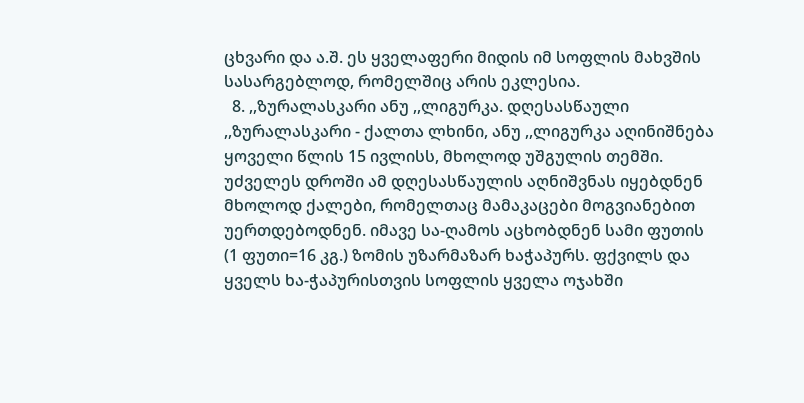ცხვარი და ა.შ. ეს ყველაფერი მიდის იმ სოფლის მახვშის სასარგებლოდ, რომელშიც არის ეკლესია.
  8. ,,ზურალასკარი ანუ ,,ლიგურკა. დღესასწაული ,,ზურალასკარი - ქალთა ლხინი, ანუ ,,ლიგურკა აღინიშნება ყოველი წლის 15 ივლისს, მხოლოდ უშგულის თემში. უძველეს დროში ამ დღესასწაულის აღნიშვნას იყებდნენ მხოლოდ ქალები, რომელთაც მამაკაცები მოგვიანებით უერთდებოდნენ. იმავე სა-ღამოს აცხობდნენ სამი ფუთის (1 ფუთი=16 კგ.) ზომის უზარმაზარ ხაჭაპურს. ფქვილს და ყველს ხა-ჭაპურისთვის სოფლის ყველა ოჯახში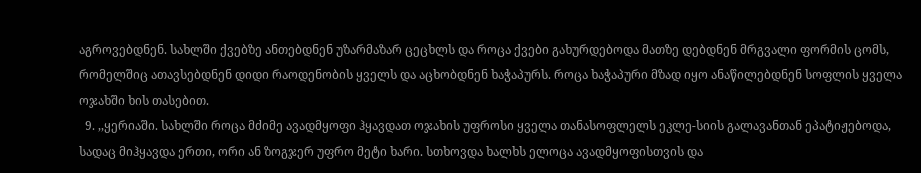აგროვებდნენ. სახლში ქვებზე ანთებდნენ უზარმაზარ ცეცხლს და როცა ქვები გახურდებოდა მათზე დებდნენ მრგვალი ფორმის ცომს, რომელშიც ათავსებდნენ დიდი რაოდენობის ყველს და აცხობდნენ ხაჭაპურს. როცა ხაჭაპური მზად იყო ანაწილებდნენ სოფლის ყველა ოჯახში ხის თასებით.
  9. ,,ყერიაში. სახლში როცა მძიმე ავადმყოფი ჰყავდათ ოჯახის უფროსი ყველა თანასოფლელს ეკლე-სიის გალავანთან ეპატიჟებოდა, სადაც მიჰყავდა ერთი, ორი ან ზოგჯერ უფრო მეტი ხარი. სთხოვდა ხალხს ელოცა ავადმყოფისთვის და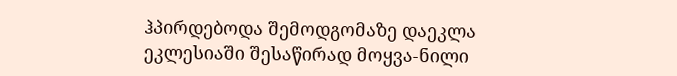ჰპირდებოდა შემოდგომაზე დაეკლა ეკლესიაში შესაწირად მოყვა-ნილი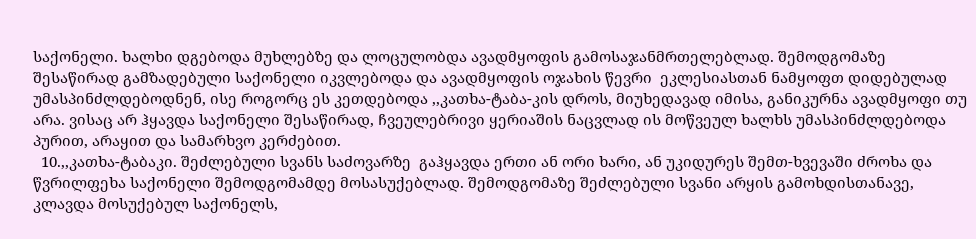საქონელი. ხალხი დგებოდა მუხლებზე და ლოცულობდა ავადმყოფის გამოსაჯანმრთელებლად. შემოდგომაზე შესაწირად გამზადებული საქონელი იკვლებოდა და ავადმყოფის ოჯახის წევრი  ეკლესიასთან ნამყოფთ დიდებულად უმასპინძლდებოდნენ, ისე როგორც ეს კეთდებოდა ,,კათხა-ტაბა-კის დროს, მიუხედავად იმისა, განიკურნა ავადმყოფი თუ არა. ვისაც არ ჰყავდა საქონელი შესაწირად, ჩვეულებრივი ყერიაშის ნაცვლად ის მოწვეულ ხალხს უმასპინძლდებოდა პურით, არაყით და სამარხვო კერძებით.
  10.,,კათხა-ტაბაკი. შეძლებული სვანს საძოვარზე  გაჰყავდა ერთი ან ორი ხარი, ან უკიდურეს შემთ-ხვევაში ძროხა და წვრილფეხა საქონელი შემოდგომამდე მოსასუქებლად. შემოდგომაზე შეძლებული სვანი არყის გამოხდისთანავე, კლავდა მოსუქებულ საქონელს,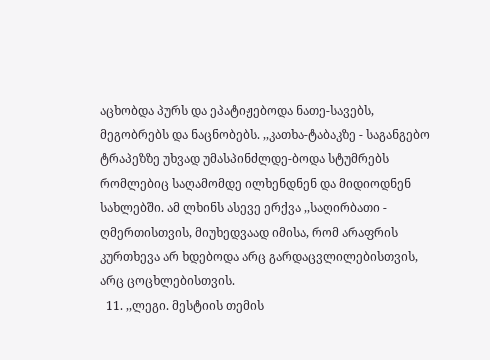აცხობდა პურს და ეპატიჟებოდა ნათე-სავებს, მეგობრებს და ნაცნობებს. ,,კათხა-ტაბაკზე - საგანგებო ტრაპეზზე უხვად უმასპინძლდე-ბოდა სტუმრებს რომლებიც საღამომდე ილხენდნენ და მიდიოდნენ სახლებში. ამ ლხინს ასევე ერქვა ,,საღირბათი - ღმერთისთვის, მიუხედვაად იმისა, რომ არაფრის კურთხევა არ ხდებოდა არც გარდაცვლილებისთვის, არც ცოცხლებისთვის.
  11. ,,ლეგი. მესტიის თემის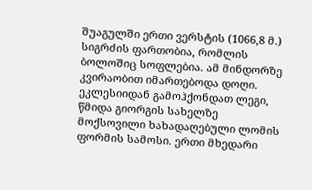შუაგულში ერთი ვერსტის (1066,8 მ.) სიგრძის ფართობია, რომლის ბოლოშიც სოფლებია. ამ მინდორზე  კვირაობით იმართებოდა დოღი. ეკლესიიდან გამოჰქონდათ ლეგი, წმიდა გიორგის სახელზე მოქსოვილი ხახადაღებული ლომის ფორმის სამოსი. ერთი მხედარი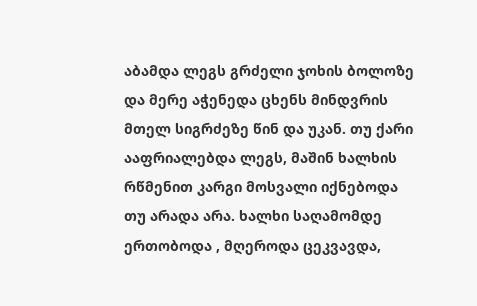აბამდა ლეგს გრძელი ჯოხის ბოლოზე და მერე აჭენედა ცხენს მინდვრის მთელ სიგრძეზე წინ და უკან. თუ ქარი ააფრიალებდა ლეგს, მაშინ ხალხის რწმენით კარგი მოსვალი იქნებოდა თუ არადა არა. ხალხი საღამომდე ერთობოდა , მღეროდა ცეკვავდა,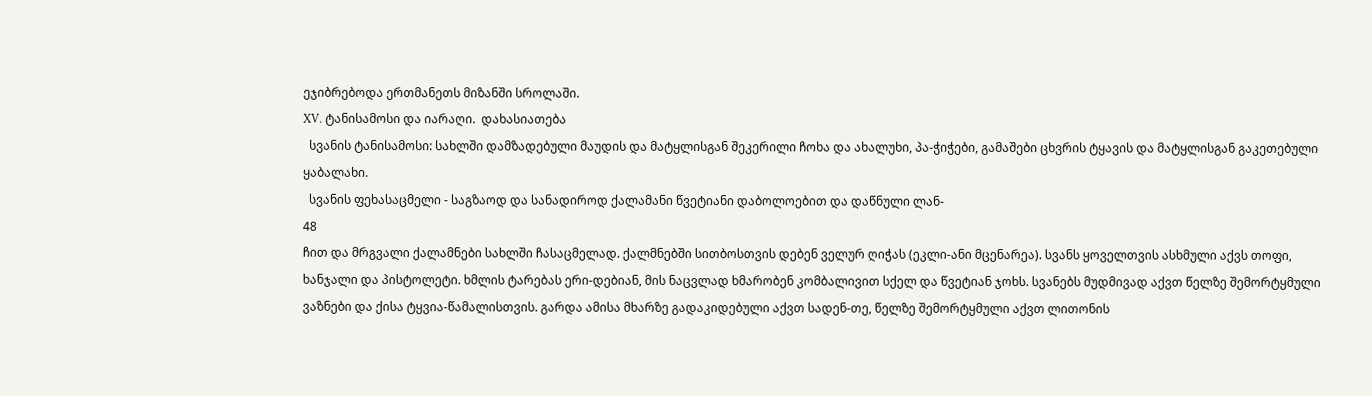ეჯიბრებოდა ერთმანეთს მიზანში სროლაში.
XV. ტანისამოსი და იარაღი.  დახასიათება
  სვანის ტანისამოსი: სახლში დამზადებული მაუდის და მატყლისგან შეკერილი ჩოხა და ახალუხი, პა-ჭიჭები, გამაშები ცხვრის ტყავის და მატყლისგან გაკეთებული ყაბალახი.
  სვანის ფეხასაცმელი - საგზაოდ და სანადიროდ ქალამანი წვეტიანი დაბოლოებით და დაწნული ლან-
48
ჩით და მრგვალი ქალამნები სახლში ჩასაცმელად. ქალმნებში სითბოსთვის დებენ ველურ ღიჭას (ეკლი-ანი მცენარეა). სვანს ყოველთვის ასხმული აქვს თოფი, ხანჯალი და პისტოლეტი. ხმლის ტარებას ერი-დებიან, მის ნაცვლად ხმარობენ კომბალივით სქელ და წვეტიან ჯოხს. სვანებს მუდმივად აქვთ წელზე შემორტყმული ვაზნები და ქისა ტყვია-წამალისთვის. გარდა ამისა მხარზე გადაკიდებული აქვთ სადენ-თე, წელზე შემორტყმული აქვთ ლითონის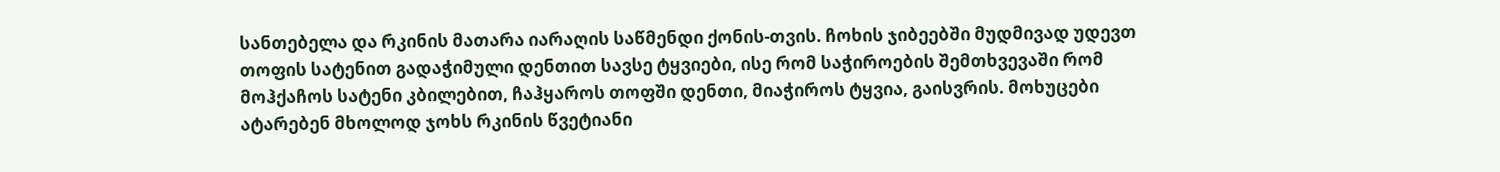სანთებელა და რკინის მათარა იარაღის საწმენდი ქონის-თვის. ჩოხის ჯიბეებში მუდმივად უდევთ თოფის სატენით გადაჭიმული დენთით სავსე ტყვიები, ისე რომ საჭიროების შემთხვევაში რომ მოჰქაჩოს სატენი კბილებით, ჩაჰყაროს თოფში დენთი, მიაჭიროს ტყვია, გაისვრის. მოხუცები ატარებენ მხოლოდ ჯოხს რკინის წვეტიანი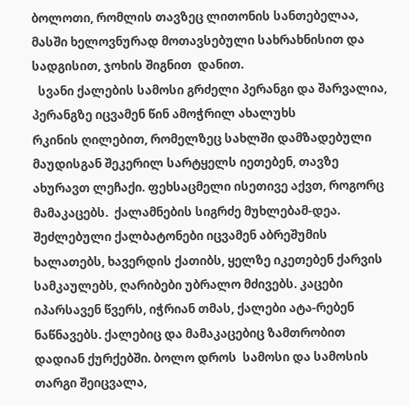ბოლოთი, რომლის თავზეც ლითონის სანთებელაა, მასში ხელოვნურად მოთავსებული სახრახნისით და სადგისით, ჯოხის შიგნით  დანით.
  სვანი ქალების სამოსი გრძელი პერანგი და შარვალია, პერანგზე იცვამენ წინ ამოჭრილ ახალუხს
რკინის ღილებით, რომელზეც სახლში დამზადებული მაუდისგან შეკერილ სარტყელს იეთებენ, თავზე ახურავთ ლეჩაქი. ფეხსაცმელი ისეთივე აქვთ, როგორც მამაკაცებს.  ქალამნების სიგრძე მუხლებამ-დეა. შეძლებული ქალბატონები იცვამენ აბრეშუმის ხალათებს, ხავერდის ქათიბს, ყელზე იკეთებენ ქარვის  სამკაულებს, ღარიბები უბრალო მძივებს. კაცები იპარსავენ წვერს, იჭრიან თმას, ქალები ატა-რებენ ნაწნავებს. ქალებიც და მამაკაცებიც ზამთრობით დადიან ქურქებში. ბოლო დროს  სამოსი და სამოსის თარგი შეიცვალა,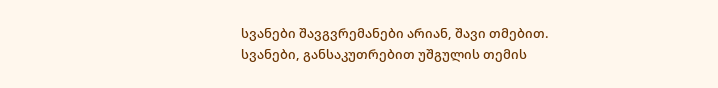სვანები შავგვრემანები არიან, შავი თმებით. სვანები, განსაკუთრებით უშგულის თემის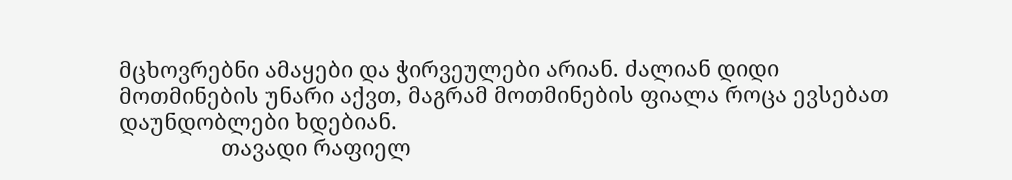მცხოვრებნი ამაყები და ჭირვეულები არიან. ძალიან დიდი მოთმინების უნარი აქვთ, მაგრამ მოთმინების ფიალა როცა ევსებათ დაუნდობლები ხდებიან.
                 თავადი რაფიელ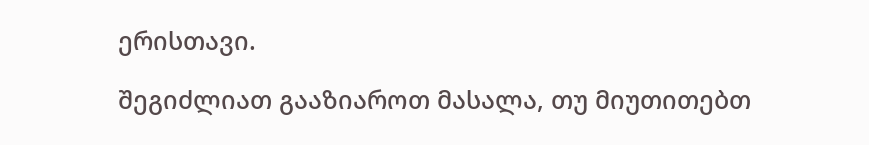ერისთავი.

შეგიძლიათ გააზიაროთ მასალა, თუ მიუთითებთ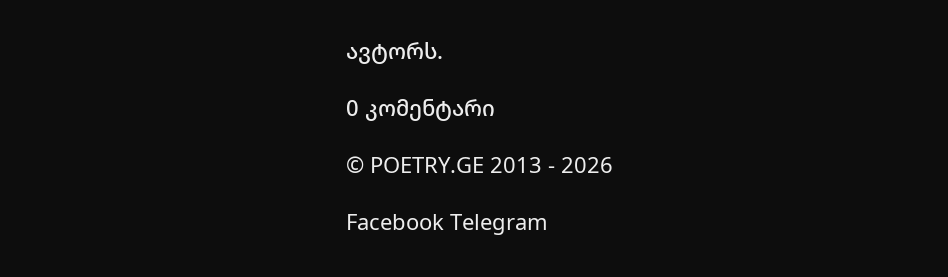ავტორს.

0 კომენტარი

© POETRY.GE 2013 - 2026

Facebook Telegram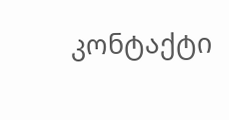კონტაქტი